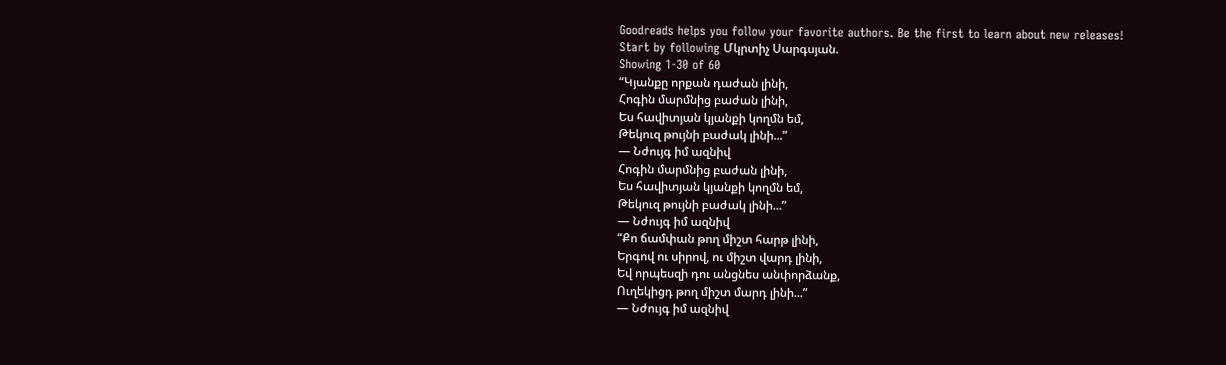Goodreads helps you follow your favorite authors. Be the first to learn about new releases!
Start by following Մկրտիչ Սարգսյան.
Showing 1-30 of 60
“Կյանքը որքան դաժան լինի,
Հոգին մարմնից բաժան լինի,
Ես հավիտյան կյանքի կողմն եմ,
Թեկուզ թույնի բաժակ լինի...”
― Նժույգ իմ ազնիվ
Հոգին մարմնից բաժան լինի,
Ես հավիտյան կյանքի կողմն եմ,
Թեկուզ թույնի բաժակ լինի...”
― Նժույգ իմ ազնիվ
“Քո ճամփան թող միշտ հարթ լինի,
Երգով ու սիրով, ու միշտ վարդ լինի,
Եվ որպեսզի դու անցնես անփորձանք,
Ուղեկիցդ թող միշտ մարդ լինի...”
― Նժույգ իմ ազնիվ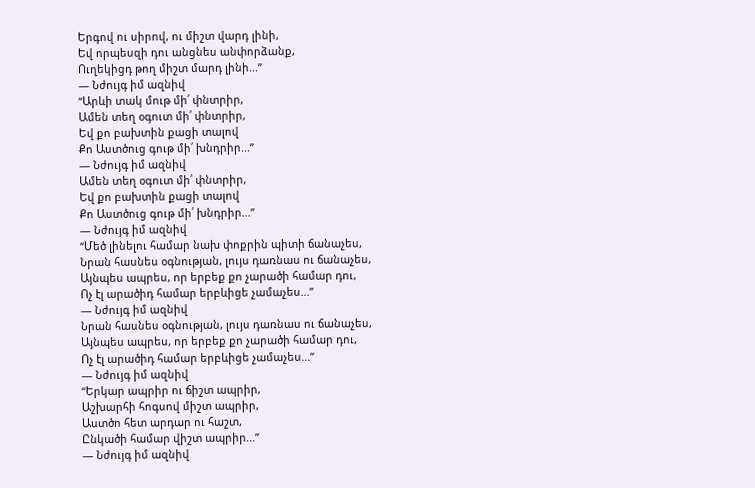Երգով ու սիրով, ու միշտ վարդ լինի,
Եվ որպեսզի դու անցնես անփորձանք,
Ուղեկիցդ թող միշտ մարդ լինի...”
― Նժույգ իմ ազնիվ
“Արևի տակ մութ մի՛ փնտրիր,
Ամեն տեղ օգուտ մի՛ փնտրիր,
Եվ քո բախտին քացի տալով
Քո Աստծուց գութ մի՛ խնդրիր...”
― Նժույգ իմ ազնիվ
Ամեն տեղ օգուտ մի՛ փնտրիր,
Եվ քո բախտին քացի տալով
Քո Աստծուց գութ մի՛ խնդրիր...”
― Նժույգ իմ ազնիվ
“Մեծ լինելու համար նախ փոքրին պիտի ճանաչես,
Նրան հասնես օգնության, լույս դառնաս ու ճանաչես,
Այնպես ապրես, որ երբեք քո չարածի համար դու,
Ոչ էլ արածիդ համար երբևիցե չամաչես...”
― Նժույգ իմ ազնիվ
Նրան հասնես օգնության, լույս դառնաս ու ճանաչես,
Այնպես ապրես, որ երբեք քո չարածի համար դու,
Ոչ էլ արածիդ համար երբևիցե չամաչես...”
― Նժույգ իմ ազնիվ
“Երկար ապրիր ու ճիշտ ապրիր,
Աշխարհի հոգսով միշտ ապրիր,
Աստծո հետ արդար ու հաշտ,
Ընկածի համար վիշտ ապրիր...”
― Նժույգ իմ ազնիվ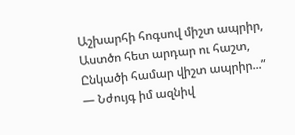Աշխարհի հոգսով միշտ ապրիր,
Աստծո հետ արդար ու հաշտ,
Ընկածի համար վիշտ ապրիր...”
― Նժույգ իմ ազնիվ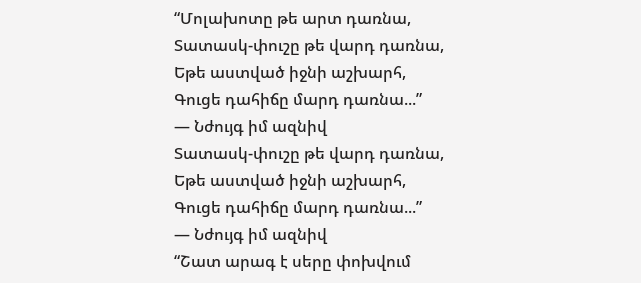“Մոլախոտը թե արտ դառնա,
Տատասկ-փուշը թե վարդ դառնա,
Եթե աստված իջնի աշխարհ,
Գուցե դահիճը մարդ դառնա...”
― Նժույգ իմ ազնիվ
Տատասկ-փուշը թե վարդ դառնա,
Եթե աստված իջնի աշխարհ,
Գուցե դահիճը մարդ դառնա...”
― Նժույգ իմ ազնիվ
“Շատ արագ է սերը փոխվում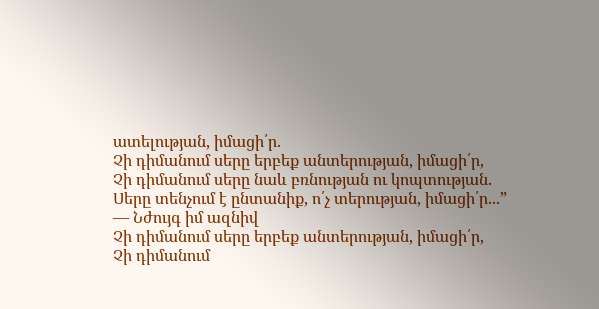ատելության, իմացի՛ր.
Չի դիմանում սերը երբեք անտերության, իմացի՛ր,
Չի դիմանում սերը նաև բռնության ու կոպտության.
Սերը տենչում է ընտանիք, ո՛չ տերության, իմացի՛ր...”
― Նժույգ իմ ազնիվ
Չի դիմանում սերը երբեք անտերության, իմացի՛ր,
Չի դիմանում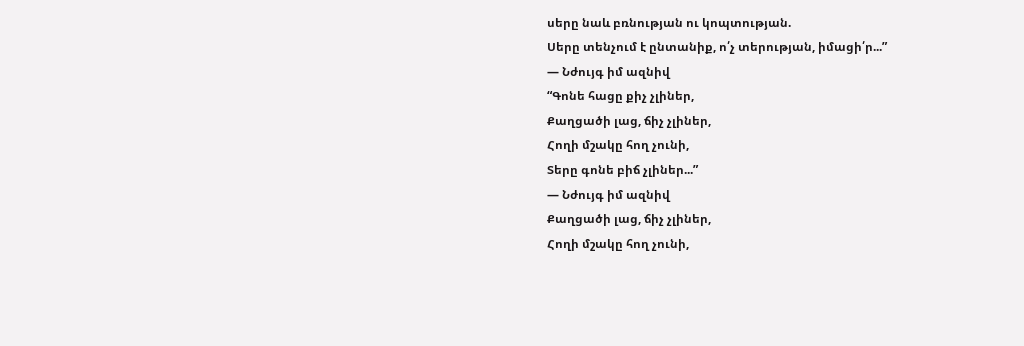սերը նաև բռնության ու կոպտության.
Սերը տենչում է ընտանիք, ո՛չ տերության, իմացի՛ր...”
― Նժույգ իմ ազնիվ
“Գոնե հացը քիչ չլիներ,
Քաղցածի լաց, ճիչ չլիներ,
Հողի մշակը հող չունի,
Տերը գոնե բիճ չլիներ...”
― Նժույգ իմ ազնիվ
Քաղցածի լաց, ճիչ չլիներ,
Հողի մշակը հող չունի,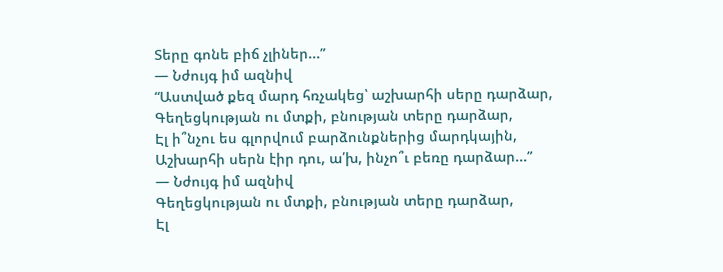Տերը գոնե բիճ չլիներ...”
― Նժույգ իմ ազնիվ
“Աստված քեզ մարդ հռչակեց՝ աշխարհի սերը դարձար,
Գեղեցկության ու մտքի, բնության տերը դարձար,
Էլ ի՞նչու ես գլորվում բարձունքներից մարդկային,
Աշխարհի սերն էիր դու, ա՛խ, ինչո՞ւ բեռը դարձար...”
― Նժույգ իմ ազնիվ
Գեղեցկության ու մտքի, բնության տերը դարձար,
Էլ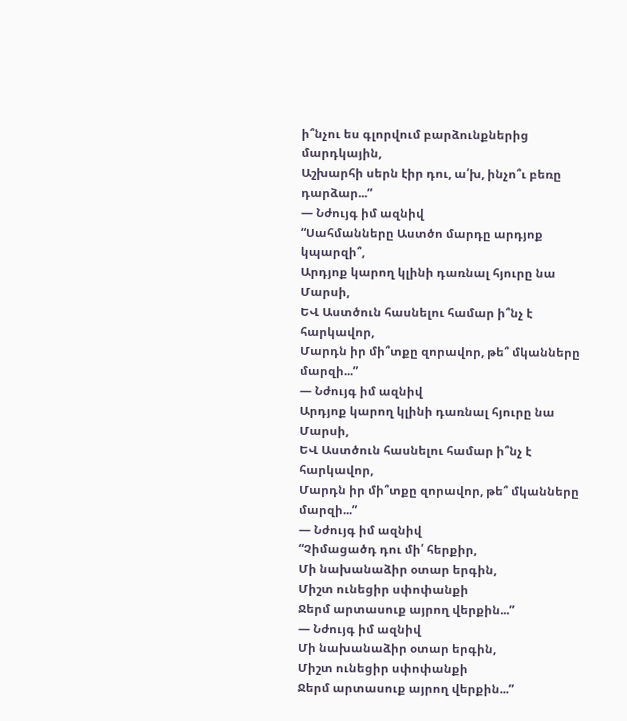ի՞նչու ես գլորվում բարձունքներից մարդկային,
Աշխարհի սերն էիր դու, ա՛խ, ինչո՞ւ բեռը դարձար...”
― Նժույգ իմ ազնիվ
“Սահմանները Աստծո մարդը արդյոք կպարզի՞,
Արդյոք կարող կլինի դառնալ հյուրը նա Մարսի,
ԵՎ Աստծուն հասնելու համար ի՞նչ է հարկավոր,
Մարդն իր մի՞տքը զորավոր, թե՞ մկանները մարզի...”
― Նժույգ իմ ազնիվ
Արդյոք կարող կլինի դառնալ հյուրը նա Մարսի,
ԵՎ Աստծուն հասնելու համար ի՞նչ է հարկավոր,
Մարդն իր մի՞տքը զորավոր, թե՞ մկանները մարզի...”
― Նժույգ իմ ազնիվ
“Չիմացածդ դու մի՛ հերքիր,
Մի նախանաձիր օտար երգին,
Միշտ ունեցիր սփոփանքի
Ջերմ արտասուք այրող վերքին...”
― Նժույգ իմ ազնիվ
Մի նախանաձիր օտար երգին,
Միշտ ունեցիր սփոփանքի
Ջերմ արտասուք այրող վերքին...”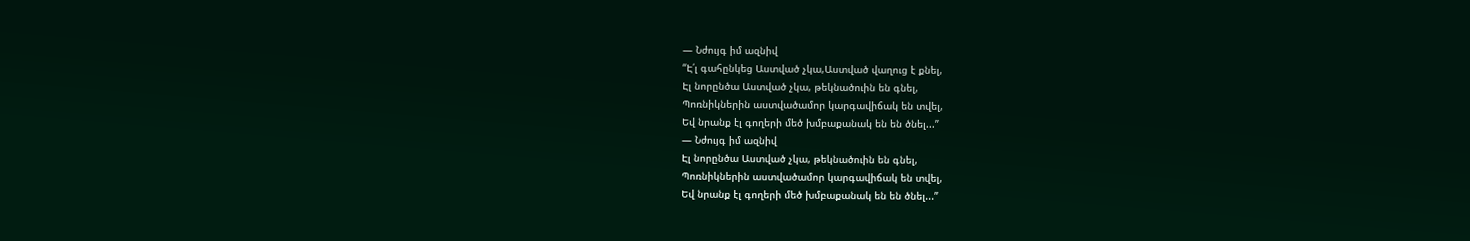― Նժույգ իմ ազնիվ
“Է՛լ գահընկեց Աստված չկա,Աստված վաղուց է քնել,
Էլ նորընծա Աստված չկա, թեկնածուին են գնել,
Պոռնիկներին աստվածամոր կարգավիճակ են տվել,
Եվ նրանք էլ գողերի մեծ խմբաքանակ են են ծնել...”
― Նժույգ իմ ազնիվ
Էլ նորընծա Աստված չկա, թեկնածուին են գնել,
Պոռնիկներին աստվածամոր կարգավիճակ են տվել,
Եվ նրանք էլ գողերի մեծ խմբաքանակ են են ծնել...”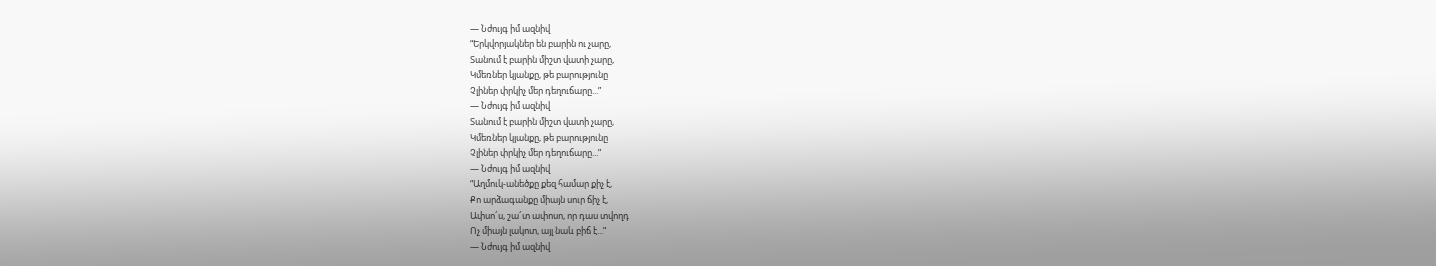― Նժույգ իմ ազնիվ
“Երկվորյակներ են բարին ու չարը,
Տանում է բարին միշտ վատի չարը,
Կմեռներ կյանքը, թե բարությունը
Չլիներ փրկիչ մեր դեղուճարը...”
― Նժույգ իմ ազնիվ
Տանում է բարին միշտ վատի չարը,
Կմեռներ կյանքը, թե բարությունը
Չլիներ փրկիչ մեր դեղուճարը...”
― Նժույգ իմ ազնիվ
“Աղմուկ-անեծքը քեզ համար քիչ է,
Քո արձագանքը միայն սուր ճիչ է,
Ափսո՜ս, շա՜տ ափոսո, որ դաս տվողդ
Ոչ միայն լակոտ, այլ նաև բիճ է...”
― Նժույգ իմ ազնիվ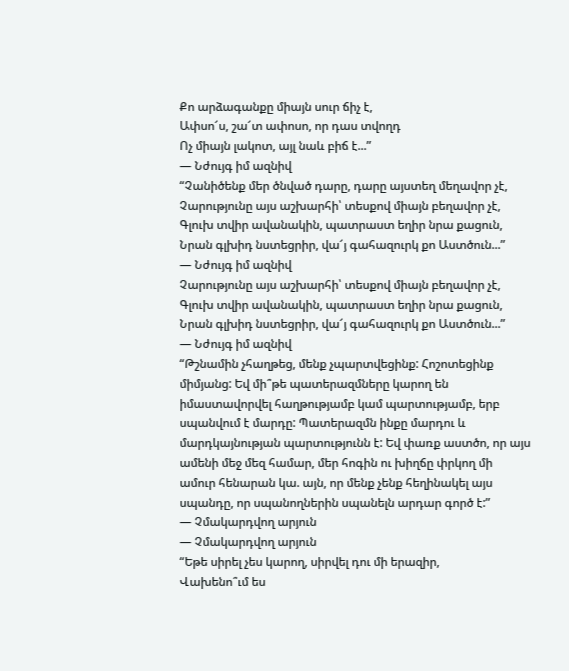Քո արձագանքը միայն սուր ճիչ է,
Ափսո՜ս, շա՜տ ափոսո, որ դաս տվողդ
Ոչ միայն լակոտ, այլ նաև բիճ է...”
― Նժույգ իմ ազնիվ
“Չանիծենք մեր ծնված դարը, դարը այստեղ մեղավոր չէ,
Չարությունը այս աշխարհի՝ տեսքով միայն բեղավոր չէ,
Գլուխ տվիր ավանակին, պատրաստ եղիր նրա քացուն,
Նրան գլխիդ նստեցրիր, վա՜յ գահազուրկ քո Աստծուն...”
― Նժույգ իմ ազնիվ
Չարությունը այս աշխարհի՝ տեսքով միայն բեղավոր չէ,
Գլուխ տվիր ավանակին, պատրաստ եղիր նրա քացուն,
Նրան գլխիդ նստեցրիր, վա՜յ գահազուրկ քո Աստծուն...”
― Նժույգ իմ ազնիվ
“Թշնամին չհաղթեց, մենք չպարտվեցինք: Հոշոտեցինք միմյանց: Եվ մի՞թե պատերազմները կարող են իմաստավորվել հաղթությամբ կամ պարտությամբ, երբ սպանվում է մարդը: Պատերազմն ինքը մարդու և մարդկայնության պարտությունն է: Եվ փառք աստծո, որ այս ամենի մեջ մեզ համար, մեր հոգին ու խիղճը փրկող մի ամուր հենարան կա. այն, որ մենք չենք հեղինակել այս սպանդը, որ սպանողներին սպանելն արդար գործ է:”
― Չմակարդվող արյուն
― Չմակարդվող արյուն
“Եթե սիրել չես կարող, սիրվել դու մի երազիր,
Վախենո՞ւմ ես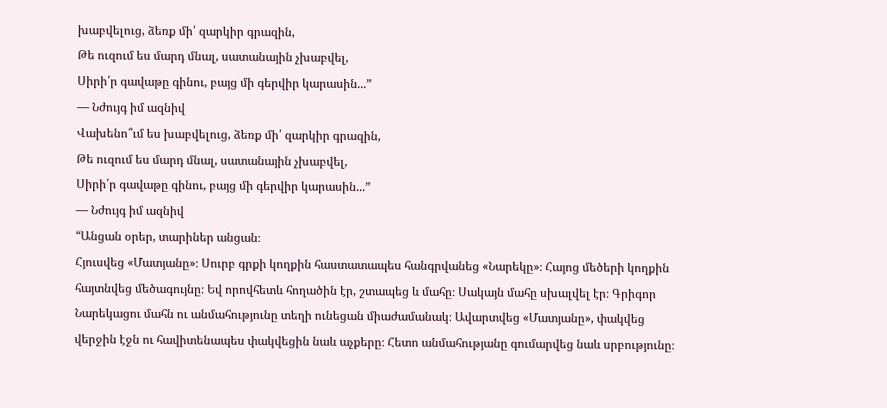խաբվելուց, ձեռք մի՛ զարկիր գրազին,
Թե ուզում ես մարդ մնալ, սատանային չխաբվել,
Սիրի՛ր գավաթը գինու, բայց մի գերվիր կարասին...”
― Նժույգ իմ ազնիվ
Վախենո՞ւմ ես խաբվելուց, ձեռք մի՛ զարկիր գրազին,
Թե ուզում ես մարդ մնալ, սատանային չխաբվել,
Սիրի՛ր գավաթը գինու, բայց մի գերվիր կարասին...”
― Նժույգ իմ ազնիվ
“Անցան օրեր, տարիներ անցան։
Հյուսվեց «Մատյանը»։ Սուրբ գրքի կողքին հաստատապես հանգրվանեց «Նարեկը»։ Հայոց մեծերի կողքին հայտնվեց մեծագույնը։ Եվ որովհետև հողածին էր, շտապեց և մահը։ Սակայն մահը սխալվել էր։ Գրիգոր Նարեկացու մահն ու անմահությունը տեղի ունեցան միաժամանակ։ Ավարտվեց «Մատյանը», փակվեց վերջին էջն ու հավիտենապես փակվեցին նաև աչքերը։ Հետո անմահությանը գումարվեց նաև սրբությունը։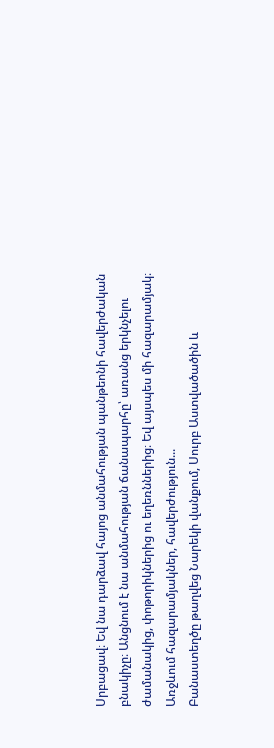Սրբացավ։ Եվ նա դարձավ հայոց անմահության պանթեոնի հավերժական բնակիչը։ Անցնում է նա անմահության ճանապարհը՝ առանց երկնչելու ժամանակից, փոթորիկներից ու եղեռններից։ Եվ այսպես մի հազարամյակ։ Առջևում հազարամյակներ, հավերժություն...
Բանաստեղծը թաղվեց Նարեկի վանքում, Սուրբ Աստվածածին և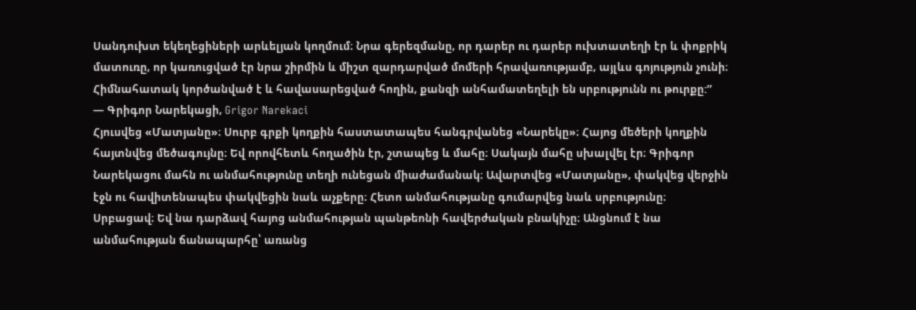Սանդուխտ եկեղեցիների արևելյան կողմում։ Նրա գերեզմանը, որ դարեր ու դարեր ուխտատեղի էր և փոքրիկ մատուռը, որ կառուցված էր նրա շիրմին և միշտ զարդարված մոմերի հրավառությամբ, այլևս գոյություն չունի։ Հիմնահատակ կործանված է և հավասարեցված հողին, քանզի անհամատեղելի են սրբությունն ու թուրքը:”
― Գրիգոր Նարեկացի, Grigor Narekaci
Հյուսվեց «Մատյանը»։ Սուրբ գրքի կողքին հաստատապես հանգրվանեց «Նարեկը»։ Հայոց մեծերի կողքին հայտնվեց մեծագույնը։ Եվ որովհետև հողածին էր, շտապեց և մահը։ Սակայն մահը սխալվել էր։ Գրիգոր Նարեկացու մահն ու անմահությունը տեղի ունեցան միաժամանակ։ Ավարտվեց «Մատյանը», փակվեց վերջին էջն ու հավիտենապես փակվեցին նաև աչքերը։ Հետո անմահությանը գումարվեց նաև սրբությունը։ Սրբացավ։ Եվ նա դարձավ հայոց անմահության պանթեոնի հավերժական բնակիչը։ Անցնում է նա անմահության ճանապարհը՝ առանց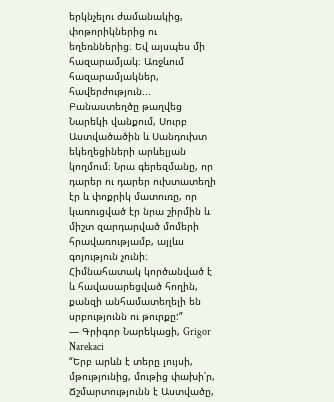երկնչելու ժամանակից, փոթորիկներից ու եղեռններից։ Եվ այսպես մի հազարամյակ։ Առջևում հազարամյակներ, հավերժություն...
Բանաստեղծը թաղվեց Նարեկի վանքում, Սուրբ Աստվածածին և Սանդուխտ եկեղեցիների արևելյան կողմում։ Նրա գերեզմանը, որ դարեր ու դարեր ուխտատեղի էր և փոքրիկ մատուռը, որ կառուցված էր նրա շիրմին և միշտ զարդարված մոմերի հրավառությամբ, այլևս գոյություն չունի։ Հիմնահատակ կործանված է և հավասարեցված հողին, քանզի անհամատեղելի են սրբությունն ու թուրքը:”
― Գրիգոր Նարեկացի, Grigor Narekaci
“Երբ արևն է տերը լույսի, մթությունից, մութից փախի՛ր,
Ճշմարտությունն է Աստվածը,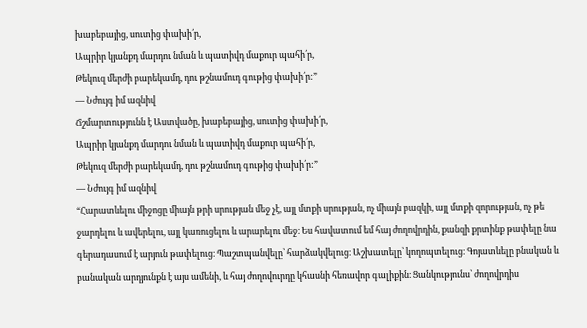խաբեբայից, սուտից փախի՛ր,
Ապրիր կյանքդ մարդու նման և պատիվդ մաքուր պահի՛ր,
Թեկուզ մերժի բարեկամդ, դու թշնամուդ գութից փախի՛ր:”
― Նժույգ իմ ազնիվ
Ճշմարտությունն է Աստվածը, խաբեբայից, սուտից փախի՛ր,
Ապրիր կյանքդ մարդու նման և պատիվդ մաքուր պահի՛ր,
Թեկուզ մերժի բարեկամդ, դու թշնամուդ գութից փախի՛ր:”
― Նժույգ իմ ազնիվ
“Հարատևելու միջոցը միայն թրի սրության մեջ չէ, այլ մտքի սրության, ոչ միայն բազկի, այլ մտքի զորության, ոչ թե ջարդելու և ավերելու, այլ կառուցելու և արարելու մեջ։ Ես հավատում եմ հայ ժողովրդին, քանզի քրտինք թափելը նա գերադասում է արյուն թափելուց։ Պաշտպանվելը՝ հարձակվելուց։ Աշխատելը՝ կողոպտելուց։ Գոյատևելը բնական և բանական արդյունքն է այս ամենի, և հայ ժողովուրդը կհասնի հեռավոր գալիքին։ Ցանկությունս՝ ժողովրդիս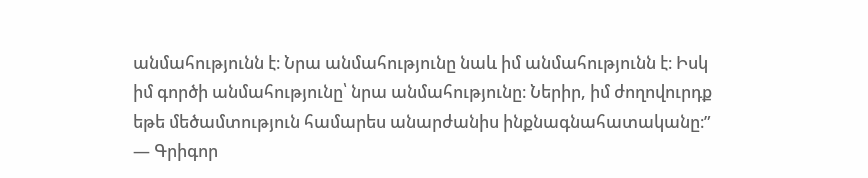անմահությունն է։ Նրա անմահությունը նաև իմ անմահությունն է։ Իսկ իմ գործի անմահությունը՝ նրա անմահությունը։ Ներիր, իմ ժողովուրդք եթե մեծամտություն համարես անարժանիս ինքնագնահատականը։”
― Գրիգոր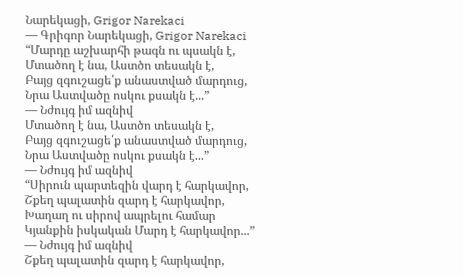Նարեկացի, Grigor Narekaci
― Գրիգոր Նարեկացի, Grigor Narekaci
“Մարդը աշխարհի թագն ու պսակն է,
Մտածող է նա, Աստծո տեսակն է,
Բայց զգուշացե՛ք անաստված մարդուց,
Նրա Աստվածը ոսկու քսակն է...”
― Նժույգ իմ ազնիվ
Մտածող է նա, Աստծո տեսակն է,
Բայց զգուշացե՛ք անաստված մարդուց,
Նրա Աստվածը ոսկու քսակն է...”
― Նժույգ իմ ազնիվ
“Սիրուն պարտեզին վարդ է հարկավոր,
Շքեղ պալատին զարդ է հարկավոր,
Խաղաղ ու սիրով ապրելու համար
Կյանքին իսկական Մարդ է հարկավոր...”
― Նժույգ իմ ազնիվ
Շքեղ պալատին զարդ է հարկավոր,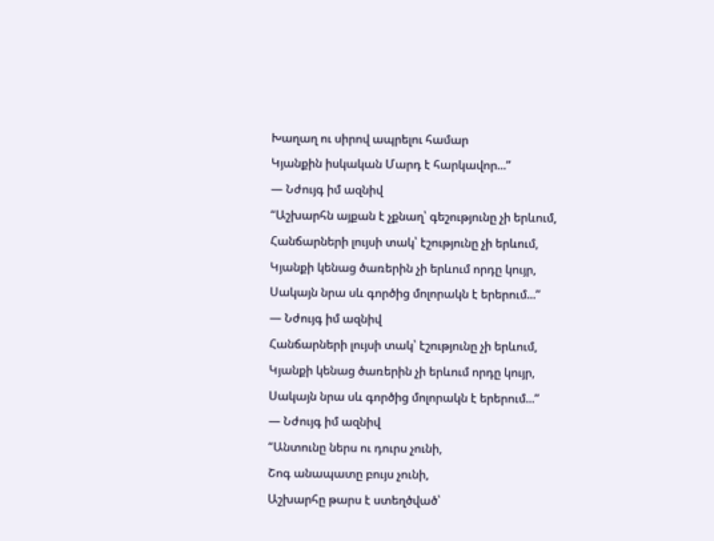Խաղաղ ու սիրով ապրելու համար
Կյանքին իսկական Մարդ է հարկավոր...”
― Նժույգ իմ ազնիվ
“Աշխարհն այքան է չքնաղ՝ գեշությունը չի երևում,
Հանճարների լույսի տակ՝ էշությունը չի երևում,
Կյանքի կենաց ծառերին չի երևում որդը կույր,
Սակայն նրա սև գործից մոլորակն է երերում...”
― Նժույգ իմ ազնիվ
Հանճարների լույսի տակ՝ էշությունը չի երևում,
Կյանքի կենաց ծառերին չի երևում որդը կույր,
Սակայն նրա սև գործից մոլորակն է երերում...”
― Նժույգ իմ ազնիվ
“Անտունը ներս ու դուրս չունի,
Շոգ անապատը բույս չունի,
Աշխարհը թարս է ստեղծված՝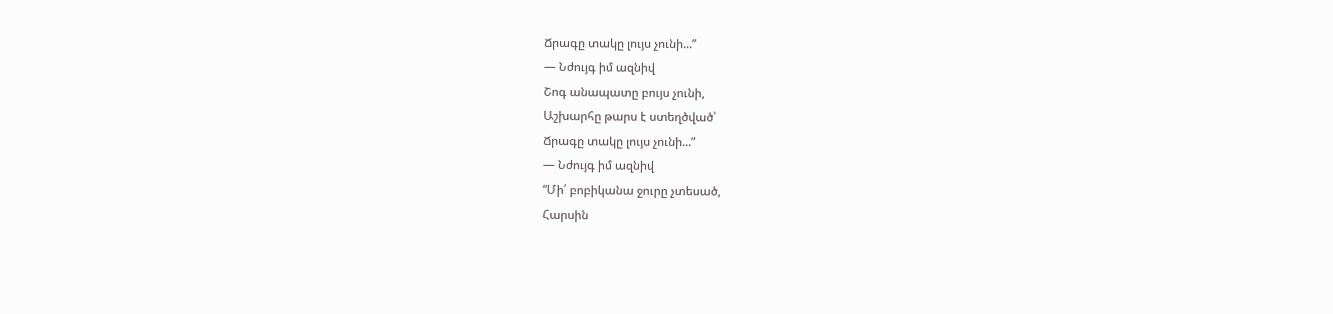Ճրագը տակը լույս չունի...”
― Նժույգ իմ ազնիվ
Շոգ անապատը բույս չունի,
Աշխարհը թարս է ստեղծված՝
Ճրագը տակը լույս չունի...”
― Նժույգ իմ ազնիվ
“Մի՛ բոբիկանա ջուրը չտեսած,
Հարսին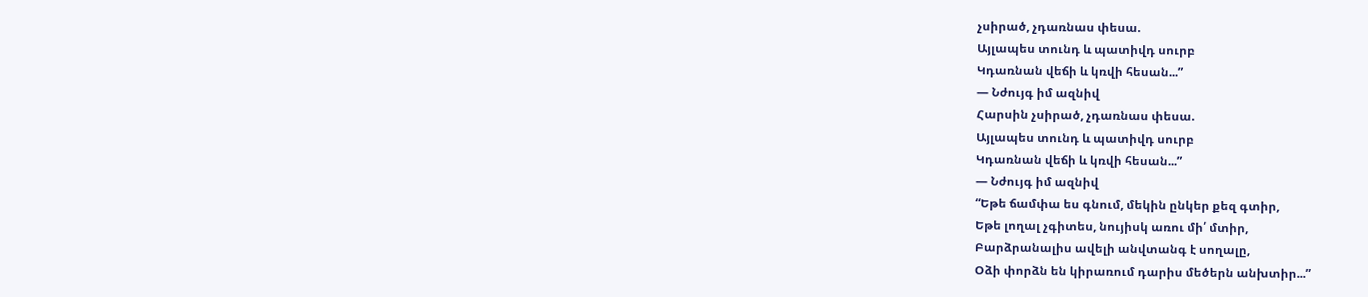չսիրած, չդառնաս փեսա.
Այլապես տունդ և պատիվդ սուրբ
Կդառնան վեճի և կռվի հեսան...”
― Նժույգ իմ ազնիվ
Հարսին չսիրած, չդառնաս փեսա.
Այլապես տունդ և պատիվդ սուրբ
Կդառնան վեճի և կռվի հեսան...”
― Նժույգ իմ ազնիվ
“Եթե ճամփա ես գնում, մեկին ընկեր քեզ գտիր,
Եթե լողալ չգիտես, նույիսկ առու մի՛ մտիր,
Բարձրանալիս ավելի անվտանգ է սողալը,
Օձի փորձն են կիրառում դարիս մեծերն անխտիր...”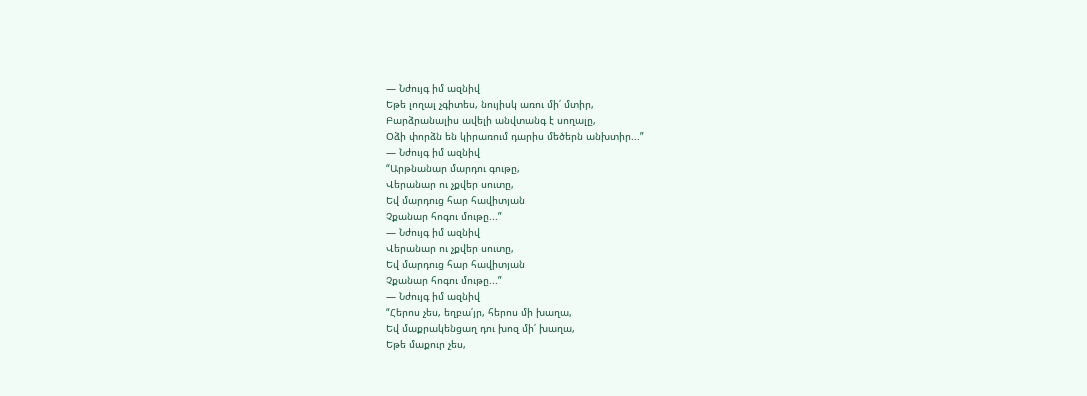― Նժույգ իմ ազնիվ
Եթե լողալ չգիտես, նույիսկ առու մի՛ մտիր,
Բարձրանալիս ավելի անվտանգ է սողալը,
Օձի փորձն են կիրառում դարիս մեծերն անխտիր...”
― Նժույգ իմ ազնիվ
“Արթնանար մարդու գութը,
Վերանար ու չքվեր սուտը,
Եվ մարդուց հար հավիտյան
Չքանար հոգու մութը...”
― Նժույգ իմ ազնիվ
Վերանար ու չքվեր սուտը,
Եվ մարդուց հար հավիտյան
Չքանար հոգու մութը...”
― Նժույգ իմ ազնիվ
“Հերոս չես, եղբա՛յր, հերոս մի խաղա,
Եվ մաքրակենցաղ դու խոզ մի՛ խաղա,
Եթե մաքուր չես,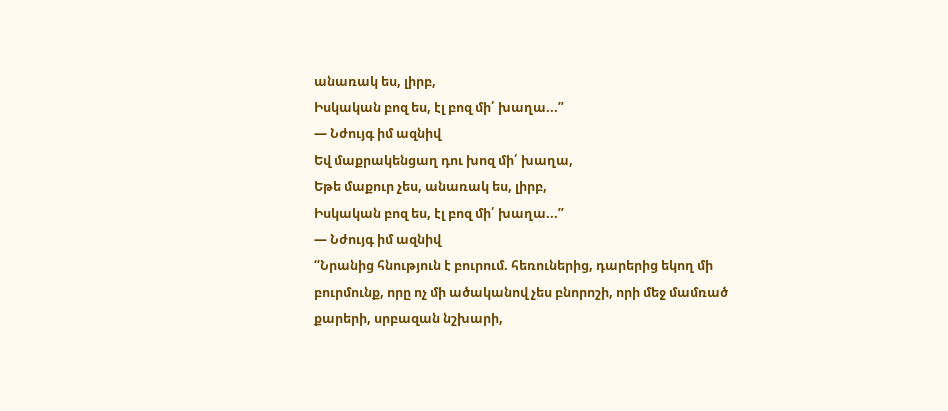անառակ ես, լիրբ,
Իսկական բոզ ես, էլ բոզ մի՛ խաղա...”
― Նժույգ իմ ազնիվ
Եվ մաքրակենցաղ դու խոզ մի՛ խաղա,
Եթե մաքուր չես, անառակ ես, լիրբ,
Իսկական բոզ ես, էլ բոզ մի՛ խաղա...”
― Նժույգ իմ ազնիվ
“Նրանից հնություն է բուրում. հեռուներից, դարերից եկող մի բուրմունք, որը ոչ մի ածականով չես բնորոշի, որի մեջ մամռած քարերի, սրբազան նշխարի,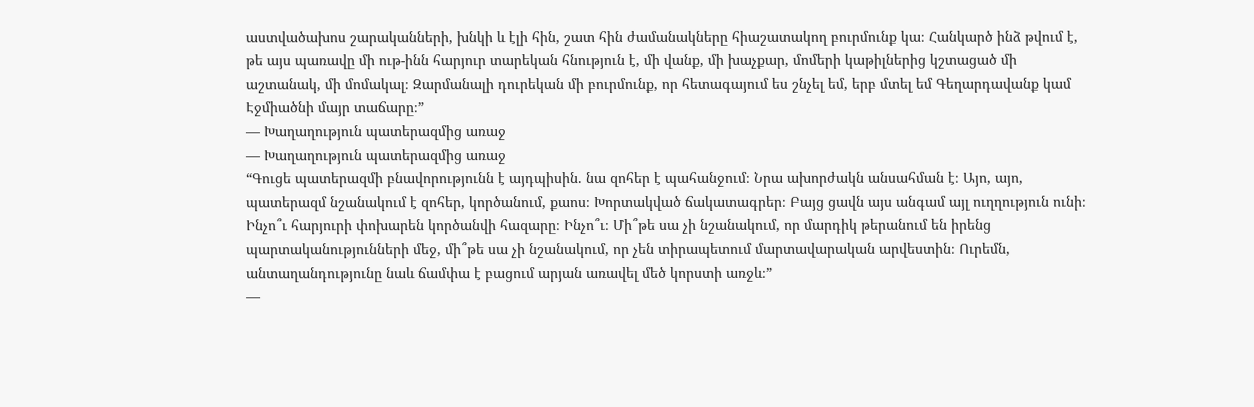աստվածախոս շարականների, խնկի և էլի հին, շատ հին ժամանակները հիաշատակող բուրմունք կա։ Հանկարծ ինձ թվում է, թե այս պառավը մի ութ-ինն հարյուր տարեկան հնություն է, մի վանք, մի խաչքար, մոմերի կաթիլներից կշտացած մի աշտանակ, մի մոմակալ։ Զարմանալի դուրեկան մի բուրմունք, որ հետագայում ես շնչել եմ, երբ մտել եմ Գեղարդավանք կամ Էջմիածնի մայր տաճարը։”
― Խաղաղություն պատերազմից առաջ
― Խաղաղություն պատերազմից առաջ
“Գուցե պատերազմի բնավորությունն է այդպիսին. նա զոհեր է պահանջում։ Նրա ախորժակն անսահման է։ Այո, այո, պատերազմ նշանակում է զոհեր, կործանում, քաոս։ Խորտակված ճակատագրեր։ Բայց ցավն այս անգամ այլ ուղղություն ունի։ Ինչո՞ւ հարյուրի փոխարեն կործանվի հազարը։ Ինչո՞ւ։ Մի՞թե սա չի նշանակում, որ մարդիկ թերանում են իրենց պարտականությունների մեջ, մի՞թե սա չի նշանակում, որ չեն տիրապետում մարտավարական արվեստին։ Ուրեմն, անտաղանդությունը նաև ճամփա է բացում արյան առավել մեծ կորստի առջև։”
―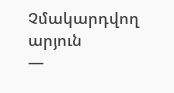Չմակարդվող արյուն
―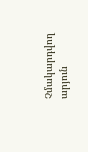Չմակարդվող արյուն